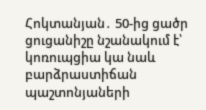Հոկտանյան․ 50-ից ցածր ցուցանիշը նշանակում է՝ կոռուպցիա կա նաև բարձրաստիճան պաշտոնյաների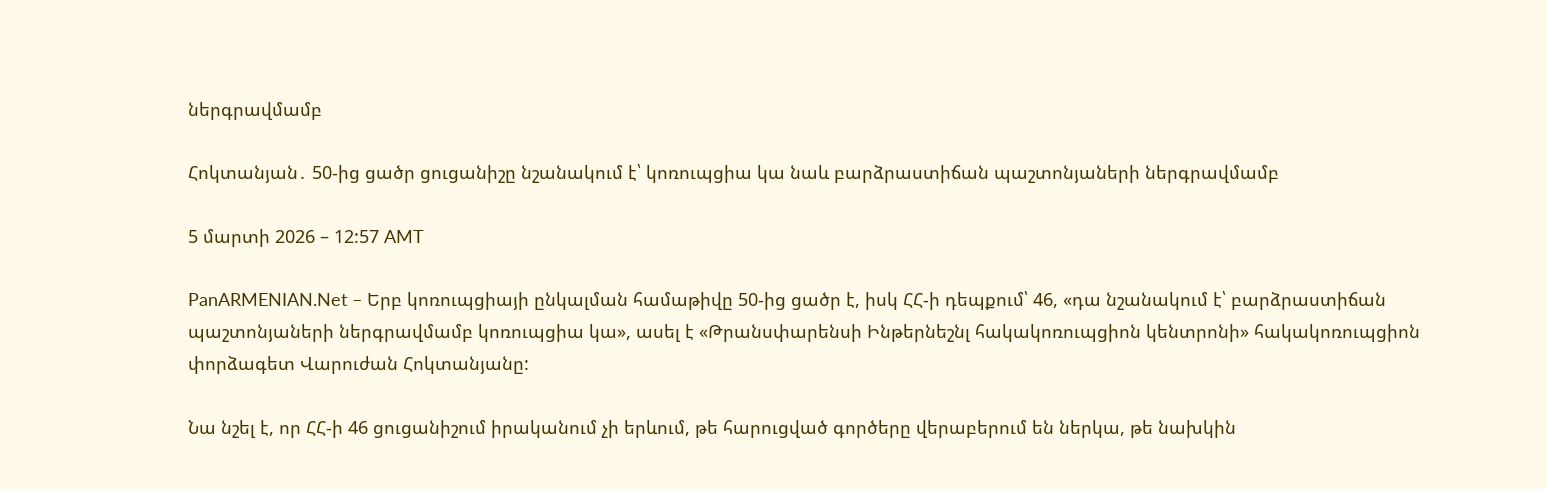ներգրավմամբ

Հոկտանյան․ 50-ից ցածր ցուցանիշը նշանակում է՝ կոռուպցիա կա նաև բարձրաստիճան պաշտոնյաների ներգրավմամբ

5 մարտի 2026 – 12:57 AMT

PanARMENIAN.Net – Երբ կոռուպցիայի ընկալման համաթիվը 50-ից ցածր է, իսկ ՀՀ-ի դեպքում՝ 46, «դա նշանակում է՝ բարձրաստիճան պաշտոնյաների ներգրավմամբ կոռուպցիա կա», ասել է «Թրանսփարենսի Ինթերնեշնլ հակակոռուպցիոն կենտրոնի» հակակոռուպցիոն փորձագետ Վարուժան Հոկտանյանը:

Նա նշել է, որ ՀՀ-ի 46 ցուցանիշում իրականում չի երևում, թե հարուցված գործերը վերաբերում են ներկա, թե նախկին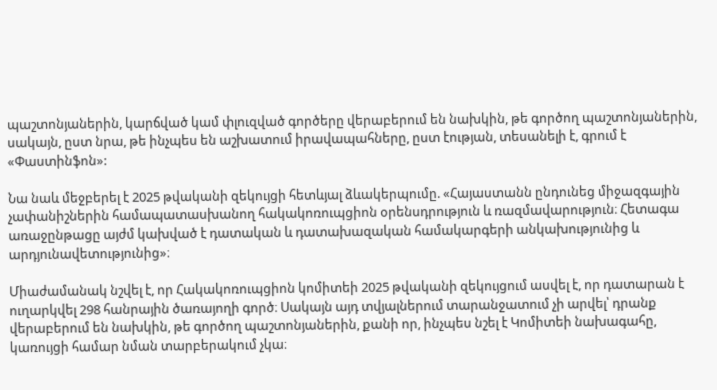պաշտոնյաներին, կարճված կամ փլուզված գործերը վերաբերում են նախկին, թե գործող պաշտոնյաներին, սակայն, ըստ նրա, թե ինչպես են աշխատում իրավապահները, ըստ էության, տեսանելի է, գրում է «Փաստինֆոն»:

Նա նաև մեջբերել է 2025 թվականի զեկույցի հետևյալ ձևակերպումը. «Հայաստանն ընդունեց միջազգային չափանիշներին համապատասխանող հակակոռուպցիոն օրենսդրություն և ռազմավարություն։ Հետագա առաջընթացը այժմ կախված է դատական և դատախազական համակարգերի անկախությունից և արդյունավետությունից»։

Միաժամանակ նշվել է, որ Հակակոռուպցիոն կոմիտեի 2025 թվականի զեկույցում ասվել է, որ դատարան է ուղարկվել 298 հանրային ծառայողի գործ։ Սակայն այդ տվյալներում տարանջատում չի արվել՝ դրանք վերաբերում են նախկին, թե գործող պաշտոնյաներին, քանի որ, ինչպես նշել է Կոմիտեի նախագահը, կառույցի համար նման տարբերակում չկա։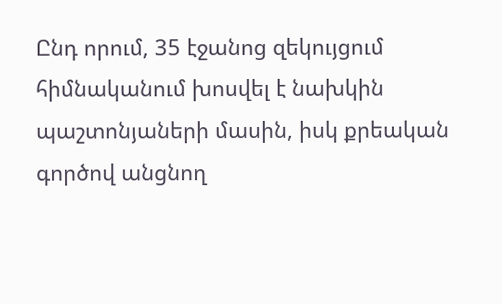Ընդ որում, 35 էջանոց զեկույցում հիմնականում խոսվել է նախկին պաշտոնյաների մասին, իսկ քրեական գործով անցնող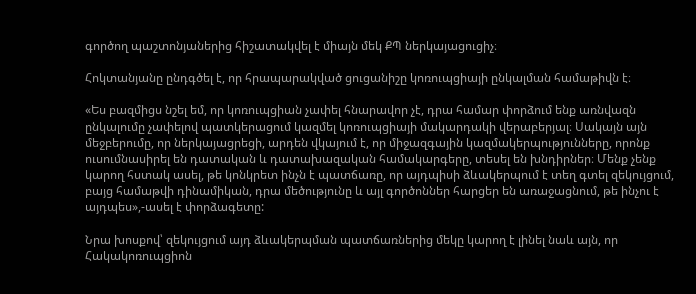գործող պաշտոնյաներից հիշատակվել է միայն մեկ ՔՊ ներկայացուցիչ։

Հոկտանյանը ընդգծել է, որ հրապարակված ցուցանիշը կոռուպցիայի ընկալման համաթիվն է։

«Ես բազմիցս նշել եմ, որ կոռուպցիան չափել հնարավոր չէ, դրա համար փորձում ենք առնվազն ընկալումը չափելով պատկերացում կազմել կոռուպցիայի մակարդակի վերաբերյալ։ Սակայն այն մեջբերումը, որ ներկայացրեցի, արդեն վկայում է, որ միջազգային կազմակերպությունները, որոնք ուսումնասիրել են դատական և դատախազական համակարգերը, տեսել են խնդիրներ։ Մենք չենք կարող հստակ ասել, թե կոնկրետ ինչն է պատճառը, որ այդպիսի ձևակերպում է տեղ գտել զեկույցում, բայց համաթվի դինամիկան, դրա մեծությունը և այլ գործոններ հարցեր են առաջացնում, թե ինչու է այդպես»,-ասել է փորձագետը:

Նրա խոսքով՝ զեկույցում այդ ձևակերպման պատճառներից մեկը կարող է լինել նաև այն, որ Հակակոռուպցիոն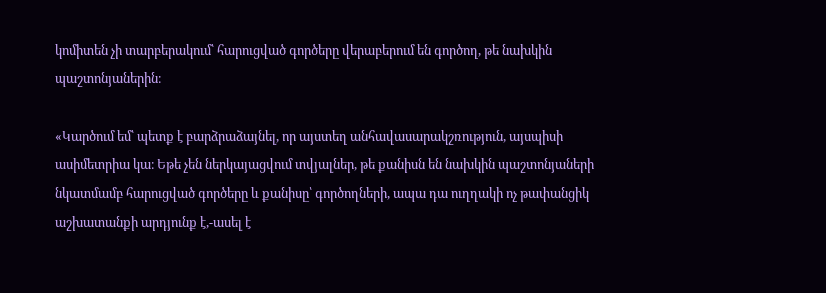կոմիտեն չի տարբերակում՝ հարուցված գործերը վերաբերում են գործող, թե նախկին պաշտոնյաներին։

«Կարծում եմ՝ պետք է բարձրաձայնել, որ այստեղ անհավասարակշռություն, այսպիսի ասիմետրիա կա։ Եթե չեն ներկայացվում տվյալներ, թե քանիսն են նախկին պաշտոնյաների նկատմամբ հարուցված գործերը և քանիսը՝ գործողների, ապա դա ուղղակի ոչ թափանցիկ աշխատանքի արդյունք է,-ասել է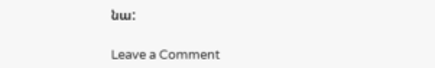նա:

Leave a Comment